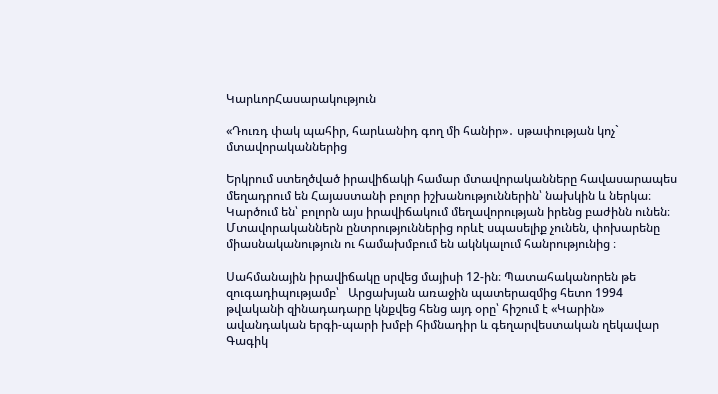ԿարևորՀասարակություն

«Դուռդ փակ պահիր, հարևանիդ գող մի հանիր»․ սթափության կոչ` մտավորականներից

Երկրում ստեղծված իրավիճակի համար մտավորականները հավասարապես մեղադրում են Հայաստանի բոլոր իշխանություններին՝ նախկին և ներկա։ Կարծում են՝ բոլորն այս իրավիճակում մեղավորության իրենց բաժինն ունեն։ Մտավորականներն ընտրություններից որևէ սպասելիք չունեն, փոխարենը միասնականություն ու համախմբում են ակնկալում հանրությունից ։

Սահմանային իրավիճակը սրվեց մայիսի 12-ին։ Պատահականորեն թե զուգադիպությամբ՝   Արցախյան առաջին պատերազմից հետո 1994 թվականի զինադադարը կնքվեց հենց այդ օրը՝ հիշում է «Կարին» ավանդական երգի-պարի խմբի հիմնադիր և գեղարվեստական ղեկավար Գագիկ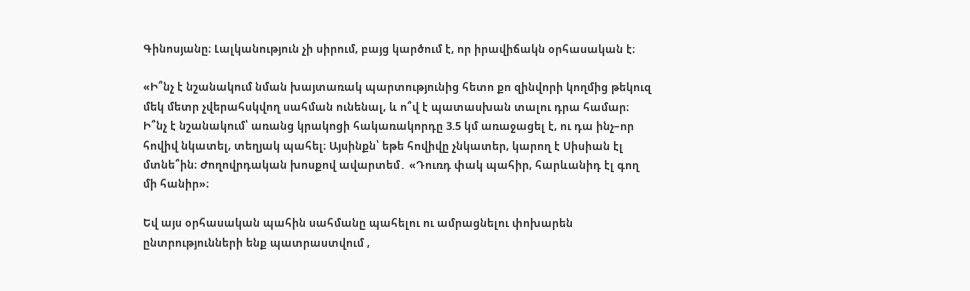Գինոսյանը։ Լալկանություն չի սիրում, բայց կարծում է, որ իրավիճակն օրհասական է։

«Ի՞նչ է նշանակում նման խայտառակ պարտությունից հետո քո զինվորի կողմից թեկուզ մեկ մետր չվերահսկվող սահման ունենալ, և ո՞վ է պատասխան տալու դրա համար։ Ի՞նչ է նշանակում՝ առանց կրակոցի հակառակորդը 3.5 կմ առաջացել է, ու դա ինչ–որ հովիվ նկատել, տեղյակ պահել։ Այսինքն՝ եթե հովիվը չնկատեր, կարող է Սիսիան էլ մտնե՞ին։ Ժողովրդական խոսքով ավարտեմ․ «Դուռդ փակ պահիր, հարևանիդ էլ գող մի հանիր»։

Եվ այս օրհասական պահին սահմանը պահելու ու ամրացնելու փոխարեն  ընտրությունների ենք պատրաստվում ,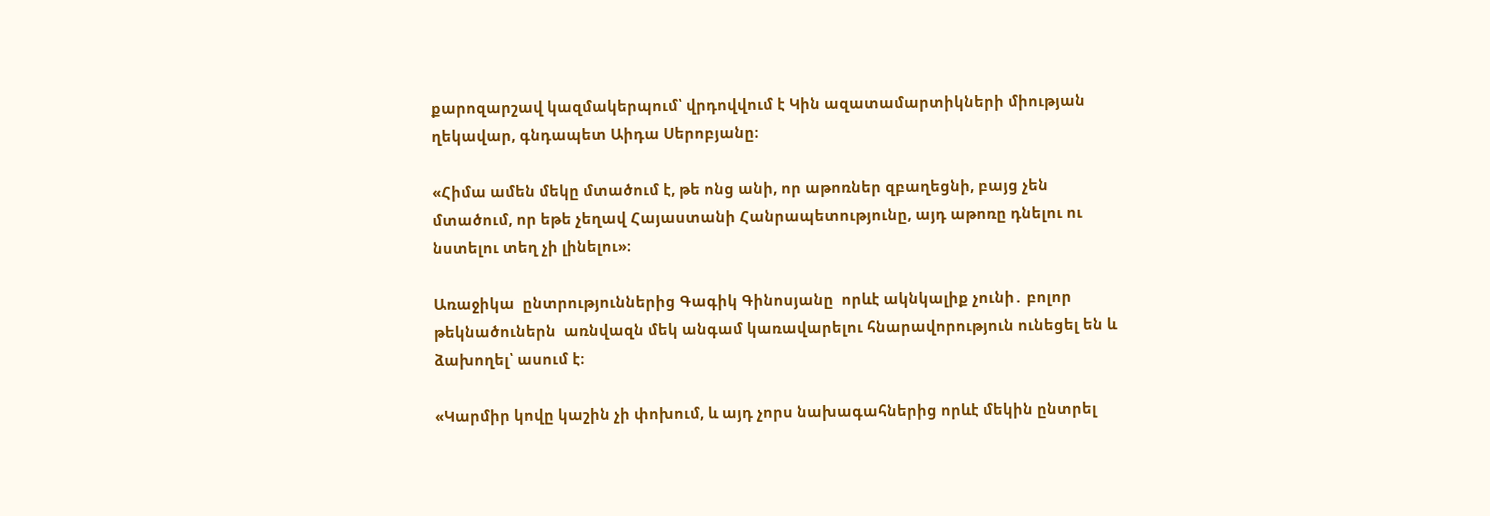քարոզարշավ կազմակերպում՝ վրդովվում է Կին ազատամարտիկների միության ղեկավար, գնդապետ Աիդա Սերոբյանը։

«Հիմա ամեն մեկը մտածում է, թե ոնց անի, որ աթոռներ զբաղեցնի, բայց չեն մտածում, որ եթե չեղավ Հայաստանի Հանրապետությունը, այդ աթոռը դնելու ու նստելու տեղ չի լինելու»։

Առաջիկա  ընտրություններից Գագիկ Գինոսյանը  որևէ ակնկալիք չունի․ բոլոր թեկնածուներն  առնվազն մեկ անգամ կառավարելու հնարավորություն ունեցել են և ձախողել՝ ասում է։

«Կարմիր կովը կաշին չի փոխում, և այդ չորս նախագահներից որևէ մեկին ընտրել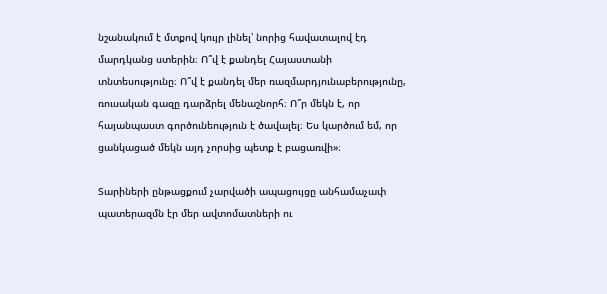նշանակում է մտքով կույր լինել՝ նորից հավատալով էդ մարդկանց ստերին։ Ո՞վ է քանդել Հայաստանի տնտեսությունը։ Ո՞վ է քանդել մեր ռազմարդյունաբերությունը,  ռուսական գազը դարձրել մենաշնորհ։ Ո՞ր մեկն է, որ հայանպաստ գործունեություն է ծավալել։ Ես կարծում եմ, որ ցանկացած մեկն այդ չորսից պետք է բացառվի»։

Տարիների ընթացքում չարվածի ապացույցը անհամաչափ պատերազմն էր մեր ավտոմատների ու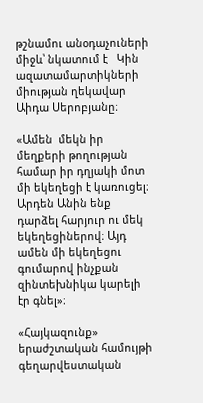թշնամու անօդաչուների միջև՝ նկատում է   Կին ազատամարտիկների միության ղեկավար Աիդա Սերոբյանը։

«Ամեն  մեկն իր մեղքերի թողության համար իր դղյակի մոտ մի եկեղեցի է կառուցել։ Արդեն Անին ենք դարձել հարյուր ու մեկ եկեղեցիներով։ Այդ ամեն մի եկեղեցու գումարով ինչքան զինտեխնիկա կարելի էր գնել»։

«Հայկազունք» երաժշտական համույթի գեղարվեստական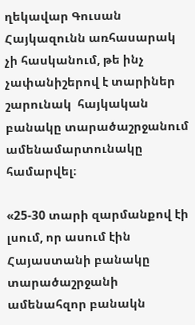ղեկավար Գուսան Հայկազունն առհասարակ չի հասկանում, թե ինչ չափանիշերով է տարիներ շարունակ  հայկական բանակը տարածաշրջանում ամենամարտունակը համարվել։

«25-30 տարի զարմանքով էի լսում, որ ասում էին Հայաստանի բանակը տարածաշրջանի ամենահզոր բանակն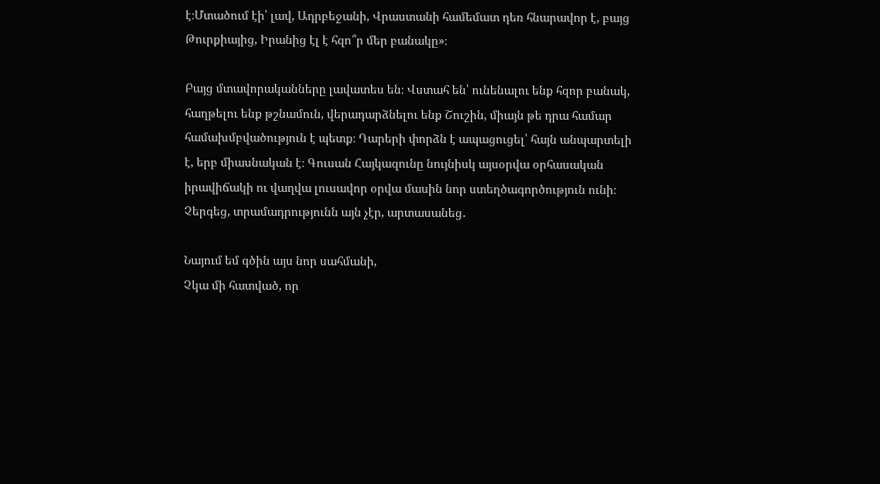է։Մտածում էի՝ լավ, Ադրբեջանի, Վրաստանի համեմատ դեռ հնարավոր է, բայց  Թուրքիայից, Իրանից էլ է հզո՞ր մեր բանակը»։

Բայց մտավորականները լավատես են։ Վստահ են՝ ունենալու ենք հզոր բանակ, հաղթելու ենք թշնամուն, վերադարձնելու ենք Շուշին, միայն թե դրա համար համախմբվածություն է պետք։ Դարերի փորձն է ապացուցել՝ հայն անպարտելի է, երբ միասնական է։ Գուսան Հայկազունը նույնիսկ այսօրվա օրհասական իրավիճակի ու վաղվա լուսավոր օրվա մասին նոր ստեղծագործություն ունի։ Չերգեց, տրամադրությունն այն չէր, արտասանեց․

Նայում եմ գծին այս նոր սահմանի,
Չկա մի հատված, որ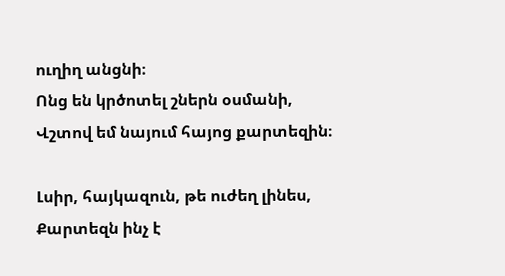ուղիղ անցնի։
Ոնց են կրծոտել շներն օսմանի,
Վշտով եմ նայում հայոց քարտեզին։

Լսիր, հայկազուն, թե ուժեղ լինես,
Քարտեզն ինչ է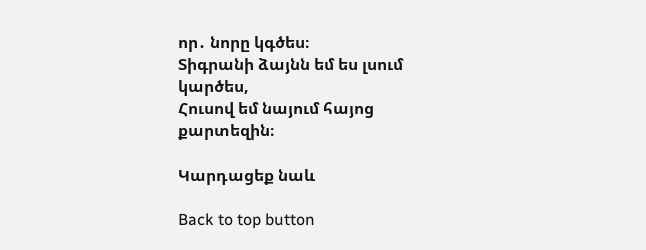որ․ նորը կգծես։
Տիգրանի ձայնն եմ ես լսում կարծես,
Հուսով եմ նայում հայոց քարտեզին։

Կարդացեք նաև

Back to top button